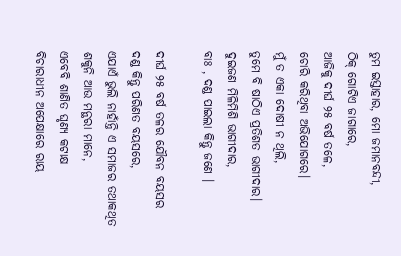ତୁମ ଇସ୍ତାହାର, ମୋ ଜମାନବନ୍ଦୀ,
ଠିକ୍ ଗୋଟିଏ ଜାଗାରେ,
ଆଜିକୁ ଦୀର୍ଘ ୨୫ ବର୍ଷ ତଳେ,
ଚୋରି କରିଥିବା ଅଭିଯୋଗରେ।
ମୁଁ ତ ଏକା ଦୋଷୀ ନ ଥିଲି,
ତୁମେ ବି ଷାଠିଏ ପ୍ରତିଶତ ଭାଗୀଦାର।
ଦୁଇଜଣ ମିଳିମିଶି ଭାଗୀଦାର,
ବାଃ , ଦଣ୍ଡ ପାଇଲା କିନ୍ତୁ ଜଣେ ।

ଦୀର୍ଘ ୨୫ ବର୍ଷ ତଳର ଯୌବନ ବୟସର
ଦଣ୍ଡ କିନ୍ତୁ ପରିଣତ ବୟସରେ,
ଏଯାଏଁ ଭୁଲି ନାହାଁନ୍ତି ଏ ସମାଜର ତଥାକଥିତ
ଶକୁନି ଆଉ ମନ୍ଥରା ମାନେ,
ଏବେବି ଶାଣିତ ଘୃଣ୍ୟ କଟାକ୍ଷ
ବିଚାରାଧୀନ ଅପେକ୍ଷାରେ ରାୟ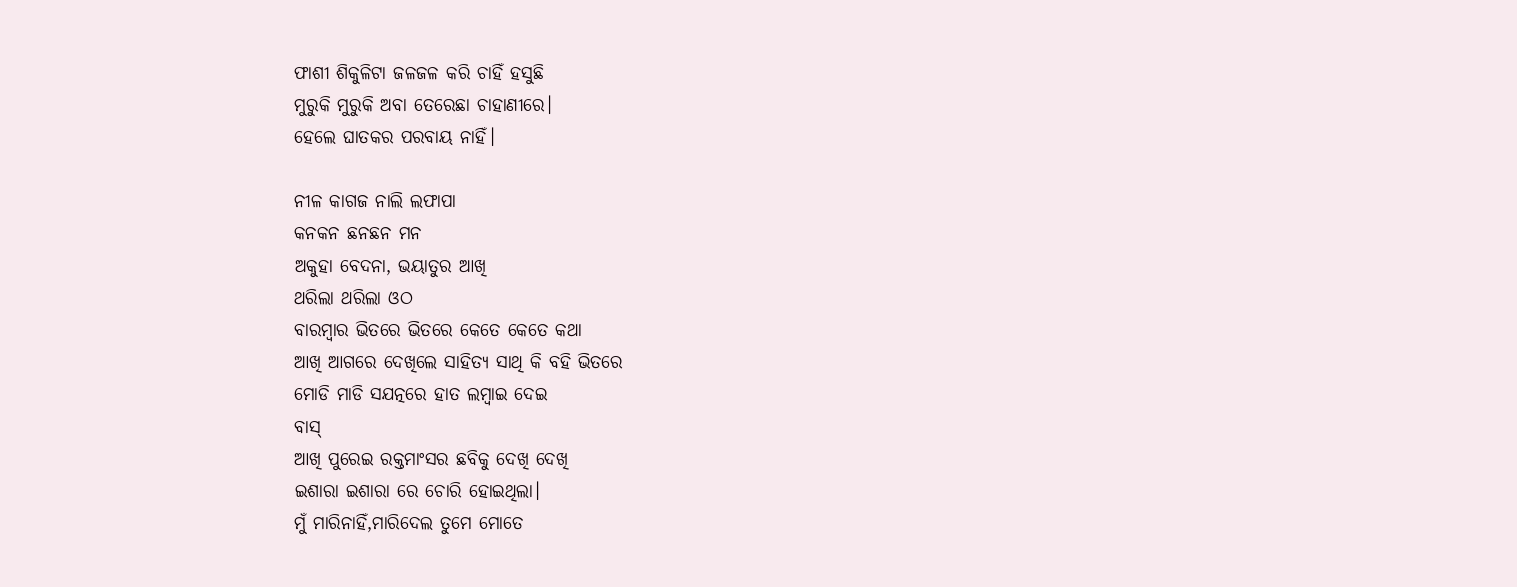ଫାଶୀ ଶିକୁଳିଟା ଜଳଜଳ କରି ଚାହିଁ ହସୁଛି
ମୁରୁକି ମୁରୁକି ଅବା ତେରେଛା ଚାହାଣୀରେ।
ହେଲେ ଘାତକର ପରବାୟ ନାହିଁ।

ନୀଳ କାଗଜ ନାଲି ଲଫାପା
କନକନ ଛନଛନ ମନ
ଅକୁହା ବେଦନା, ଭୟାତୁର ଆଖି
ଥରିଲା ଥରିଲା ଓଠ
ବାରମ୍ବାର ଭିତରେ ଭିତରେ କେତେ କେତେ କଥା
ଆଖି ଆଗରେ ଦେଖିଲେ ସାହିତ୍ୟ ସାଥି କି ବହି ଭିତରେ
ମୋଡି ମାଡି ସଯତ୍ନରେ ହାତ ଲମ୍ବାଇ ଦେଇ
ବାସ୍
ଆଖି ପୁରେଇ ରକ୍ତମାଂସର ଛବିକୁ ଦେଖି ଦେଖି
ଇଶାରା ଇଶାରା ରେ ଚୋରି ହୋଇଥିଲା।
ମୁଁ ମାରିନାହିଁ,ମାରିଦେଲ ତୁମେ ମୋତେ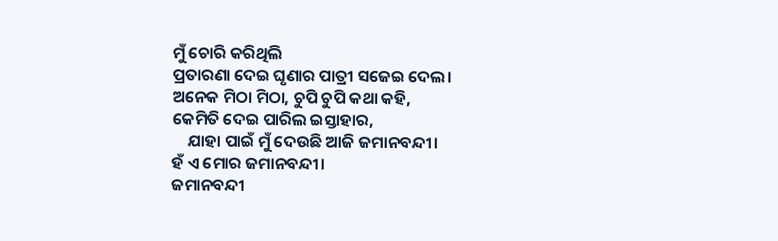ମୁଁ ଚୋରି କରିଥିଲି
ପ୍ରତାରଣା ଦେଇ ଘୃଣାର ପାତ୍ରୀ ସଜେଇ ଦେଲ।
ଅନେକ ମିଠା ମିଠା, ଚୁପି ଚୁପି କଥା କହି,
କେମିତି ଦେଇ ପାରିଲ ଇସ୍ତାହାର,
    ଯାହା ପାଇଁ ମୁଁ ଦେଉଛି ଆଜି ଜମାନବନ୍ଦୀ।
ହଁ ଏ ମୋର ଜମାନବନ୍ଦୀ।
ଜମାନବନ୍ଦୀ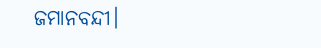ଜମାନବନ୍ଦୀ।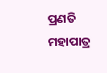ପ୍ରଣତି ମହାପାତ୍ର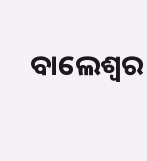ବାଲେଶ୍ଵର